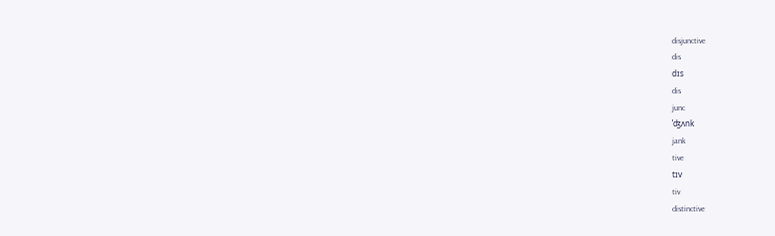disjunctive
dis
dɪs
dis
junc
ˈʤʌnk
jank
tive
tɪv
tiv
distinctive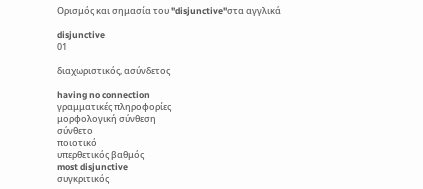Ορισμός και σημασία του "disjunctive"στα αγγλικά

disjunctive
01

διαχωριστικός, ασύνδετος

having no connection
γραμματικές πληροφορίες
μορφολογική σύνθεση
σύνθετο
ποιοτικό
υπερθετικός βαθμός
most disjunctive
συγκριτικός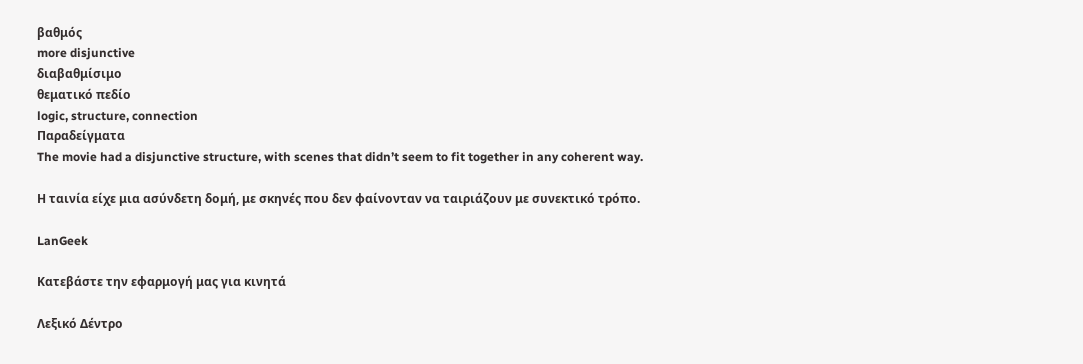βαθμός
more disjunctive
διαβαθμίσιμο
θεματικό πεδίο
logic, structure, connection
Παραδείγματα
The movie had a disjunctive structure, with scenes that didn’t seem to fit together in any coherent way.

Η ταινία είχε μια ασύνδετη δομή, με σκηνές που δεν φαίνονταν να ταιριάζουν με συνεκτικό τρόπο.

LanGeek

Κατεβάστε την εφαρμογή μας για κινητά

Λεξικό Δέντρο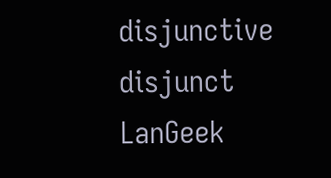disjunctive
disjunct
LanGeek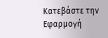Κατεβάστε την Εφαρμογή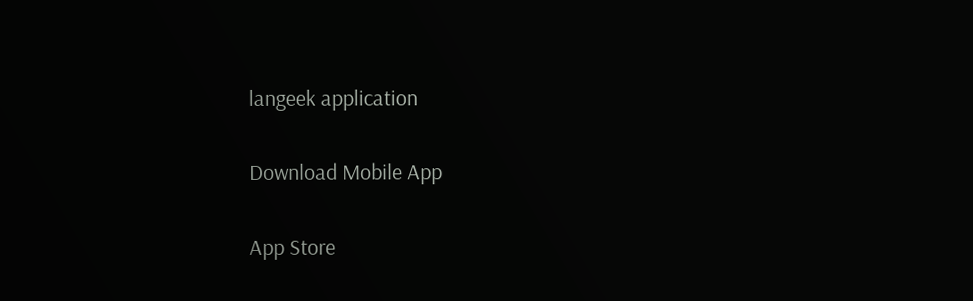langeek application

Download Mobile App

App Store